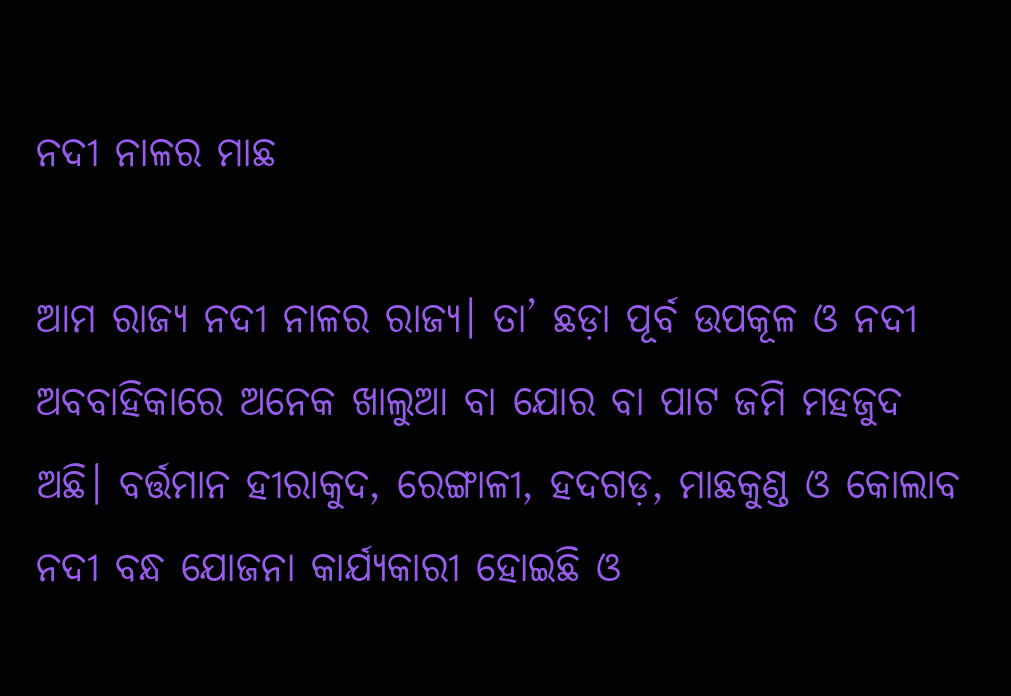ନଦୀ ନାଳର ମାଛ

ଆମ ରାଜ୍ୟ ନଦୀ ନାଳର ରାଜ୍ୟ। ତା’ ଛଡ଼ା ପୂର୍ବ ଉପକୂଳ ଓ ନଦୀ ଅବବାହିକାରେ ଅନେକ ଖାଲୁଆ ବା ଯୋର ବା ପାଟ ଜମି ମହଜୁଦ ଅଛି। ବର୍ତ୍ତମାନ ହୀରାକୁଦ, ରେଙ୍ଗାଳୀ, ହଦଗଡ଼, ମାଛକୁଣ୍ଡ ଓ କୋଲାବ ନଦୀ ବନ୍ଧ ଯୋଜନା କାର୍ଯ୍ୟକାରୀ ହୋଇଛି ଓ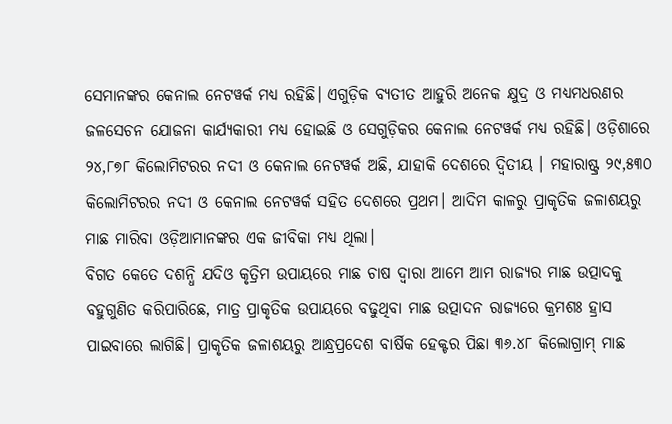ସେମାନଙ୍କର କେନାଲ ନେଟୱର୍କ ମଧ୍ୟ ରହିଛି। ଏଗୁଡ଼ିକ ବ୍ୟତୀତ ଆହୁରି ଅନେକ କ୍ଷୁଦ୍ର ଓ ମଧ୍ୟମଧରଣର ଜଳସେଚନ ଯୋଜନା କାର୍ଯ୍ୟକାରୀ ମଧ୍ୟ ହୋଇଛି ଓ ସେଗୁଡ଼ିକର କେନାଲ ନେଟୱର୍କ ମଧ୍ୟ ରହିଛି। ଓଡ଼ିଶାରେ ୨୪,୮୭୮ କିଲୋମିଟରର ନଦୀ ଓ କେନାଲ ନେଟୱର୍କ ଅଛି, ଯାହାକି ଦେଶରେ ଦ୍ୱିତୀୟ । ମହାରାଷ୍ଟ୍ର ୨୯,୫୩୦ କିଲୋମିଟରର ନଦୀ ଓ କେନାଲ ନେଟୱର୍କ ସହିତ ଦେଶରେ ପ୍ରଥମ। ଆଦିମ କାଳରୁ ପ୍ରାକୃତିକ ଜଳାଶୟରୁ ମାଛ ମାରିବା ଓଡ଼ିଆମାନଙ୍କର ଏକ ଜୀବିକା ମଧ୍ୟ ଥିଲା।
ବିଗତ କେତେ ଦଶନ୍ଧି ଯଦିଓ କୃତ୍ରିମ ଉପାୟରେ ମାଛ ଚାଷ ଦ୍ୱାରା ଆମେ ଆମ ରାଜ୍ୟର ମାଛ ଉତ୍ପାଦକୁ ବହୁଗୁଣିତ କରିପାରିଛେ, ମାତ୍ର ପ୍ରାକୃତିକ ଉପାୟରେ ବଢୁଥିବା ମାଛ ଉତ୍ପାଦନ ରାଜ୍ୟରେ କ୍ରମଶଃ ହ୍ରାସ ପାଇବାରେ ଲାଗିଛି। ପ୍ରାକୃତିକ ଜଳାଶୟରୁ ଆନ୍ଧ୍ରପ୍ରଦେଶ ବାର୍ଷିକ ହେକ୍ଟର ପିଛା ୩୬.୪୮ କିଲୋଗ୍ରାମ୍‌ ମାଛ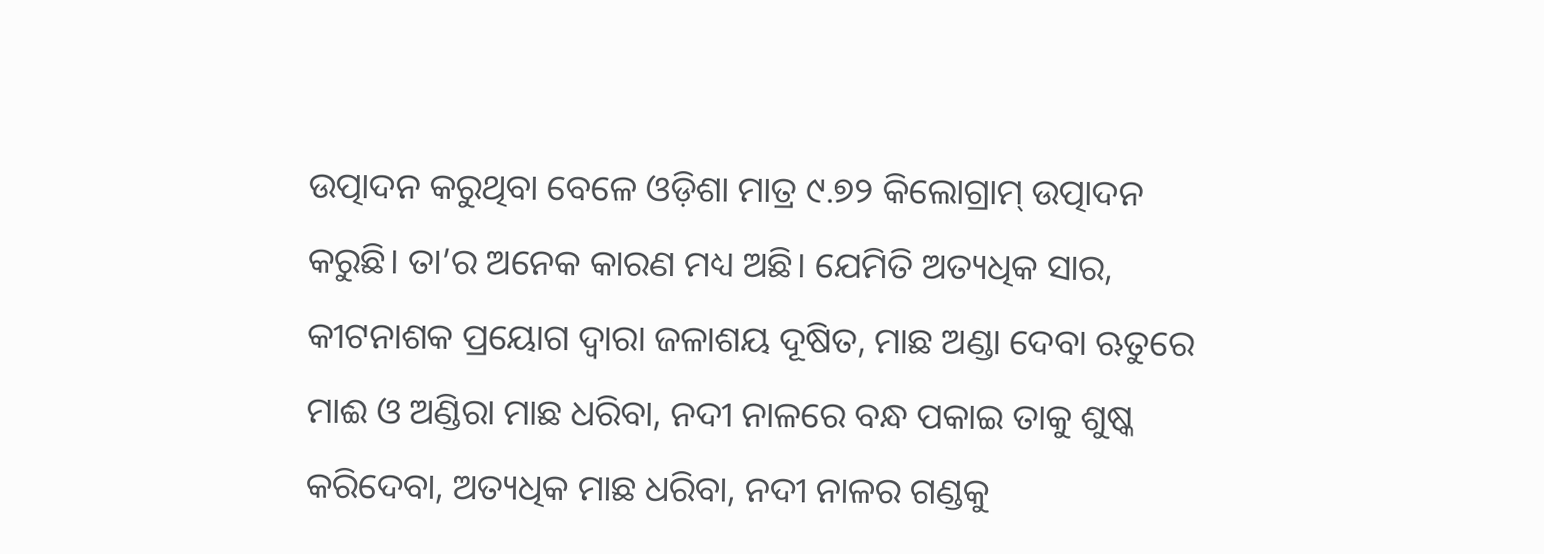ଉତ୍ପାଦନ କରୁଥିବା ବେଳେ ଓଡ଼ିଶା ମାତ୍ର ୯.୭୨ କିଲୋଗ୍ରାମ୍‌ ଉତ୍ପାଦନ କରୁଛି। ତା’ର ଅନେକ କାରଣ ମଧ୍ୟ ଅଛି। ଯେମିତି ଅତ୍ୟଧିକ ସାର, କୀଟନାଶକ ପ୍ରୟୋଗ ଦ୍ୱାରା ଜଳାଶୟ ଦୂଷିତ, ମାଛ ଅଣ୍ଡା ଦେବା ଋତୁରେ ମାଈ ଓ ଅଣ୍ଡିରା ମାଛ ଧରିବା, ନଦୀ ନାଳରେ ବନ୍ଧ ପକାଇ ତାକୁ ଶୁଷ୍କ କରିଦେବା, ଅତ୍ୟଧିକ ମାଛ ଧରିବା, ନଦୀ ନାଳର ଗଣ୍ଡକୁ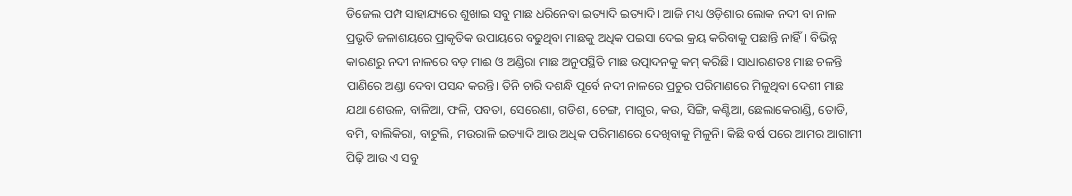ଡିଜେଲ ପମ୍ପ ସାହାଯ୍ୟରେ ଶୁଖାଇ ସବୁ ମାଛ ଧରିନେବା ଇତ୍ୟାଦି ଇତ୍ୟାଦି। ଆଜି ମଧ୍ୟ ଓଡ଼ିଶାର ଲୋକ ନଦୀ ବା ନାଳ ପ୍ରଭୃତି ଜଳାଶୟରେ ପ୍ରାକୃତିକ ଉପାୟରେ ବଢୁଥିବା ମାଛକୁ ଅଧିକ ପଇସା ଦେଇ କ୍ରୟ କରିବାକୁ ପଛାନ୍ତି ନାହିଁ। ବିଭିନ୍ନ କାରଣରୁ ନଦୀ ନାଳରେ ବଡ଼ ମାଈ ଓ ଅଣ୍ଡିରା ମାଛ ଅନୁପସ୍ଥିତି ମାଛ ଉତ୍ପାଦନକୁ କମ୍‌ କରିଛି। ସାଧାରଣତଃ ମାଛ ଚଳନ୍ତି ପାଣିରେ ଅଣ୍ଡା ଦେବା ପସନ୍ଦ କରନ୍ତି। ତିନି ଚାରି ଦଶନ୍ଧି ପୂର୍ବେ ନଦୀ ନାଳରେ ପ୍ରଚୁର ପରିମାଣରେ ମିଳୁଥିବା ଦେଶୀ ମାଛ ଯଥା ଶେଉଳ, ବାଳିଆ, ଫଳି, ପବତା, ସେରେଣା, ଗଡିଶ, ଚେଙ୍ଗ, ମାଗୁର, କଉ, ସିଙ୍ଗି, କଣ୍ଟିଆ, ଛେଲାକେରାଣ୍ଡି, ତୋଡି, ବମି, ବାଲିକିରା, ବାଟୁଲି, ମଉରାଳି ଇତ୍ୟାଦି ଆଉ ଅଧିକ ପରିମାଣରେ ଦେଖିବାକୁ ମିଳୁନି। କିଛି ବର୍ଷ ପରେ ଆମର ଆଗାମୀ ପିଢ଼ି ଆଉ ଏ ସବୁ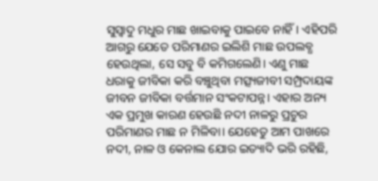ସୁସ୍ବାଦୁ ମଧୁର ମାଛ ଖାଇବାକୁ ପାଇବେ ନାହିଁ। ଏହିପରି ଆଗରୁ ଯେତେ ପରିମାଣର ଇଲିଶି ମାଛ ଉପଲବ୍ଧ ହେଉଥିଲା, ସେ ସବୁ ବି କମିଗଲେଣି। ଏଣୁ ମାଛ ଧରାକୁ ଜୀବିକା କରି ବଞ୍ଚୁଥିବା ମତ୍ସ୍ୟଜୀବୀ ସମ୍ପ୍ରଦାୟଙ୍କ ଜୀବନ ଜୀବିକା ବର୍ତ୍ତମାନ ସଂକଟାପନ୍ନ। ଏହାର ଅନ୍ୟ ଏକ ପ୍ରମୁଖ କାରଣ ହେଉଛି ନଦୀ ନାଳରୁ ପ୍ରଚୁର ପରିମାଣର ମାଛ ନ ମିଳିବା। ଯେହେତୁ ଆମ ପାଖରେ ନଦୀ, ନାଳ ଓ କେନାଲ ଯୋର ଇତ୍ୟାଦି ଭରି ରହିଛି,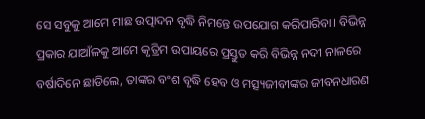ସେ ସବୁକୁ ଆମେ ମାଛ ଉତ୍ପାଦନ ବୃଦ୍ଧି ନିମନ୍ତେ ଉପଯୋଗ କରିପାରିବା। ବିଭିନ୍ନ ପ୍ରକାର ଯାଆଁଳକୁ ଆମେ କୃତ୍ରିମ ଉପାୟରେ ପ୍ରସ୍ତୁତ କରି ବିଭିନ୍ନ ନଦୀ ନାଳରେ ବର୍ଷାଦିନେ ଛାଡିଲେ, ତାଙ୍କର ବଂଶ ବୃଦ୍ଧି ହେବ ଓ ମତ୍ସ୍ୟଜୀବୀଙ୍କର ଜୀବନଧାରଣ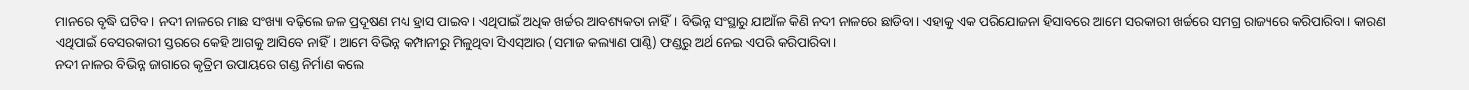ମାନରେ ବୃଦ୍ଧି ଘଟିବ। ନଦୀ ନାଳରେ ମାଛ ସଂଖ୍ୟା ବଢ଼ିଲେ ଜଳ ପ୍ରଦୂଷଣ ମଧ୍ୟ ହ୍ରାସ ପାଇବ। ଏଥିପାଇଁ ଅଧିକ ଖର୍ଚ୍ଚର ଆବଶ୍ୟକତା ନାହିଁ। ବିଭିନ୍ନ ସଂସ୍ଥାରୁ ଯାଆଁଳ କିଣି ନଦୀ ନାଳରେ ଛାଡିବା। ଏହାକୁ ଏକ ପରିଯୋଜନା ହିସାବରେ ଆମେ ସରକାରୀ ଖର୍ଚ୍ଚରେ ସମଗ୍ର ରାଜ୍ୟରେ କରିପାରିବା। କାରଣ ଏଥିପାଇଁ ବେସରକାରୀ ସ୍ତରରେ କେହି ଆଗକୁ ଆସିବେ ନାହିଁ। ଆମେ ବିଭିନ୍ନ କମ୍ପାନୀରୁ ମିଳୁଥିବା ସିଏସ୍‌ଆର (ସମାଜ କଲ୍ୟାଣ ପାଣ୍ଠି) ଫଣ୍ଡରୁ ଅର୍ଥ ନେଇ ଏପରି କରିପାରିବା।
ନଦୀ ନାଳର ବିଭିନ୍ନ ଜାଗାରେ କୃତ୍ରିମ ଉପାୟରେ ଗଣ୍ଡ ନିର୍ମାଣ କଲେ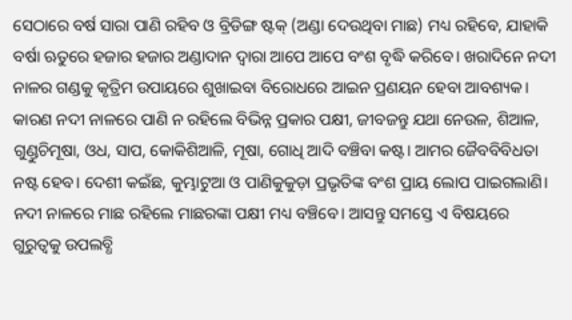ସେଠାରେ ବର୍ଷ ସାରା ପାଣି ରହିବ ଓ ବ୍ରିଡିଙ୍ଗ ଷ୍ଟକ୍‌ (ଅଣ୍ଡା ଦେଉଥିବା ମାଛ) ମଧ୍ୟ ରହିବେ, ଯାହାକି ବର୍ଷା ଋତୁରେ ହଜାର ହଜାର ଅଣ୍ଡାଦାନ ଦ୍ୱାରା ଆପେ ଆପେ ବଂଶ ବୃଦ୍ଧି କରିବେ। ଖରାଦିନେ ନଦୀ ନାଳର ଗଣ୍ଡକୁ କୃତ୍ରିମ ଉପାୟରେ ଶୁଖାଇବା ବିରୋଧରେ ଆଇନ ପ୍ରଣୟନ ହେବା ଆବଶ୍ୟକ। କାରଣ ନଦୀ ନାଳରେ ପାଣି ନ ରହିଲେ ବିଭିନ୍ନ ପ୍ରକାର ପକ୍ଷୀ, ଜୀବଜନ୍ତୁ ଯଥା ନେଉଳ, ଶିଆଳ, ଗୁଣ୍ଡୁଚିମୂଷା, ଓଧ, ସାପ, କୋକିଶିଆଳି, ମୂଷା, ଗୋଧି ଆଦି ବଞ୍ଚିବା କଷ୍ଟ। ଆମର ଜୈବବିବିଧତା ନଷ୍ଟ ହେବ। ଦେଶୀ କଇଁଛ, କୁମ୍ଭାଟୁଆ ଓ ପାଣିକୁକୁଡ଼ା ପ୍ରଭୃତିଙ୍କ ବଂଶ ପ୍ରାୟ ଲୋପ ପାଇଗଲାଣି। ନଦୀ ନାଳରେ ମାଛ ରହିଲେ ମାଛରଙ୍କା ପକ୍ଷୀ ମଧ୍ୟ ବଞ୍ଚିବେ। ଆସନ୍ତୁ ସମସ୍ତେ ଏ ବିଷୟରେ ଗୁରୁତ୍ୱକୁ ଉପଲବ୍ଧି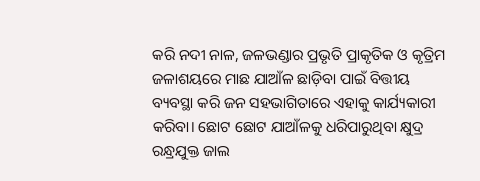କରି ନଦୀ ନାଳ, ଜଳଭଣ୍ଡାର ପ୍ରଭୃତି ପ୍ରାକୃତିକ ଓ କୃତ୍ରିମ ଜଳାଶୟରେ ମାଛ ଯାଆଁଳ ଛାଡ଼ିବା ପାଇଁ ବିତ୍ତୀୟ ବ୍ୟବସ୍ଥା କରି ଜନ ସହଭାଗିତାରେ ଏହାକୁ କାର୍ଯ୍ୟକାରୀ କରିବା। ଛୋଟ ଛୋଟ ଯାଆଁଳକୁ ଧରିପାରୁଥିବା କ୍ଷୁଦ୍ର ରନ୍ଧ୍ରଯୁକ୍ତ ଜାଲ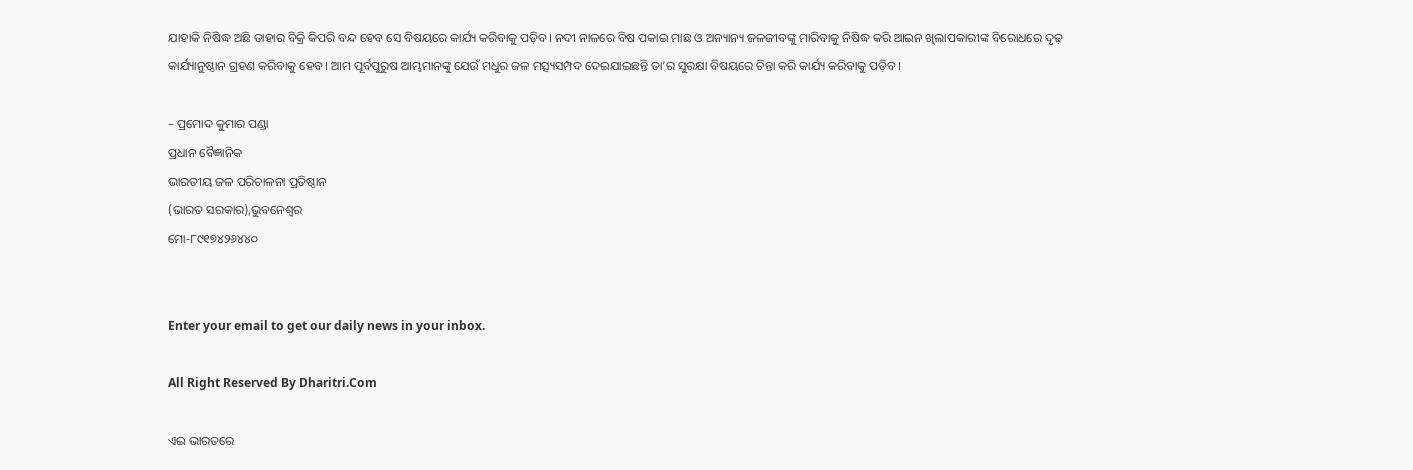ଯାହାକି ନିଷିଦ୍ଧ ଅଛି ତାହାର ବିକ୍ରି କିପରି ବନ୍ଦ ହେବ ସେ ବିଷୟରେ କାର୍ଯ୍ୟ କରିବାକୁ ପଡ଼ିବ। ନଦୀ ନାଳରେ ବିଷ ପକାଇ ମାଛ ଓ ଅନ୍ୟାନ୍ୟ ଜଳଜୀବଙ୍କୁ ମାରିବାକୁ ନିଷିଦ୍ଧ କରି ଆଇନ ଖିଲାପକାରୀଙ୍କ ବିରୋଧରେ ଦୃଢ଼ କାର୍ଯ୍ୟାନୁଷ୍ଠାନ ଗ୍ରହଣ କରିବାକୁ ହେବ। ଆମ ପୂର୍ବପୁରୁଷ ଆମ୍ଭମାନଙ୍କୁ ଯେଉଁ ମଧୁର ଜଳ ମତ୍ସ୍ୟସମ୍ପଦ ଦେଇଯାଇଛନ୍ତି ତା’ର ସୁରକ୍ଷା ବିଷୟରେ ଚିନ୍ତା କରି କାର୍ଯ୍ୟ କରିବାକୁ ପଡ଼ିବ।

– ପ୍ରମୋଦ କୁମାର ପଣ୍ଡା
ପ୍ରଧାନ ବୈଜ୍ଞାନିକ
ଭାରତୀୟ ଜଳ ପରିଚାଳନା ପ୍ରତିଷ୍ଠାନ
(ଭାରତ ସରକାର),ଭୁବନେଶ୍ୱର
ମୋ-୮୯୧୭୪୨୬୪୪୦


Enter your email to get our daily news in your inbox.

All Right Reserved By Dharitri.Com

ଏଇ ଭାରତରେ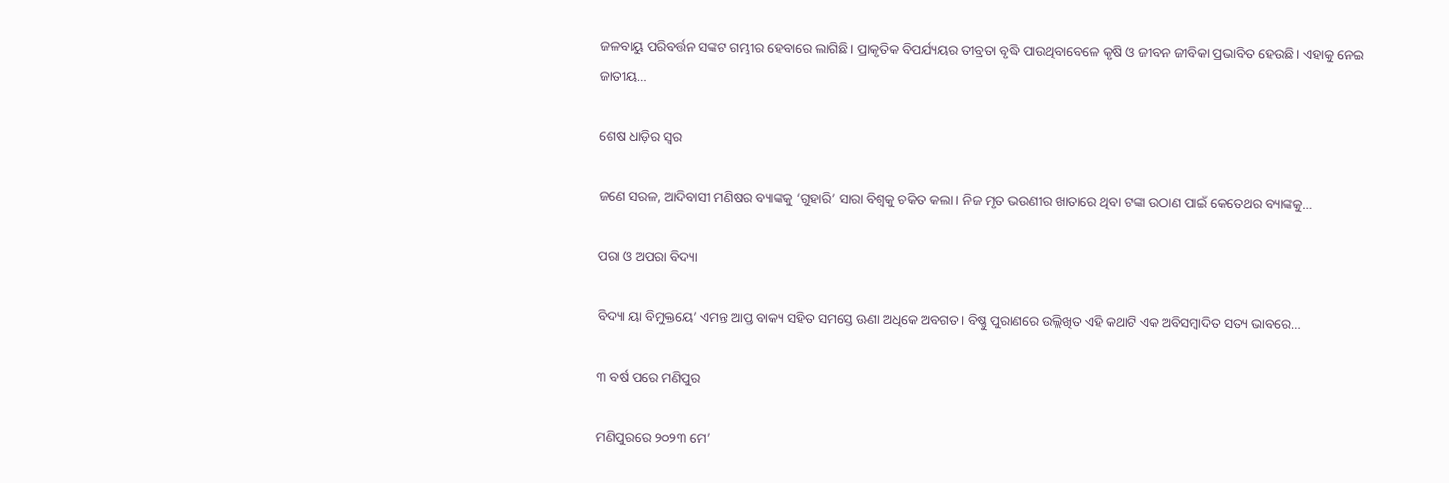ଜଳବାୟୁ ପରିବର୍ତ୍ତନ ସଙ୍କଟ ଗମ୍ଭୀର ହେବାରେ ଲାଗିଛି। ପ୍ରାକୃତିକ ବିପର୍ଯ୍ୟୟର ତୀବ୍ରତା ବୃଦ୍ଧି ପାଉଥିବାବେଳେ କୃଷି ଓ ଜୀବନ ଜୀବିକା ପ୍ରଭାବିତ ହେଉଛି। ଏହାକୁ ନେଇ ଜାତୀୟ…

ଶେଷ ଧାଡ଼ିର ସ୍ବର

ଜଣେ ସରଳ, ଆଦିବାସୀ ମଣିଷର ବ୍ୟାଙ୍କକୁ ‘ଗୁହାରି’ ସାରା ବିଶ୍ୱକୁ ଚକିତ କଲା। ନିଜ ମୃତ ଭଉଣୀର ଖାତାରେ ଥିବା ଟଙ୍କା ଉଠାଣ ପାଇଁ କେତେଥର ବ୍ୟାଙ୍କକୁ…

ପରା ଓ ଅପରା ବିଦ୍ୟା

ବିଦ୍ୟା ୟା ବିମୁକ୍ତୟେ’ ଏମନ୍ତ ଆପ୍ତ ବାକ୍ୟ ସହିତ ସମସ୍ତେ ଊଣା ଅଧିକେ ଅବଗତ। ବିଷ୍ଣୁ ପୁରାଣରେ ଉଲ୍ଲିଖିତ ଏହି କଥାଟି ଏକ ଅବିସମ୍ବାଦିତ ସତ୍ୟ ଭାବରେ…

୩ ବର୍ଷ ପରେ ମଣିପୁର

ମଣିପୁରରେ ୨୦୨୩ ମେ’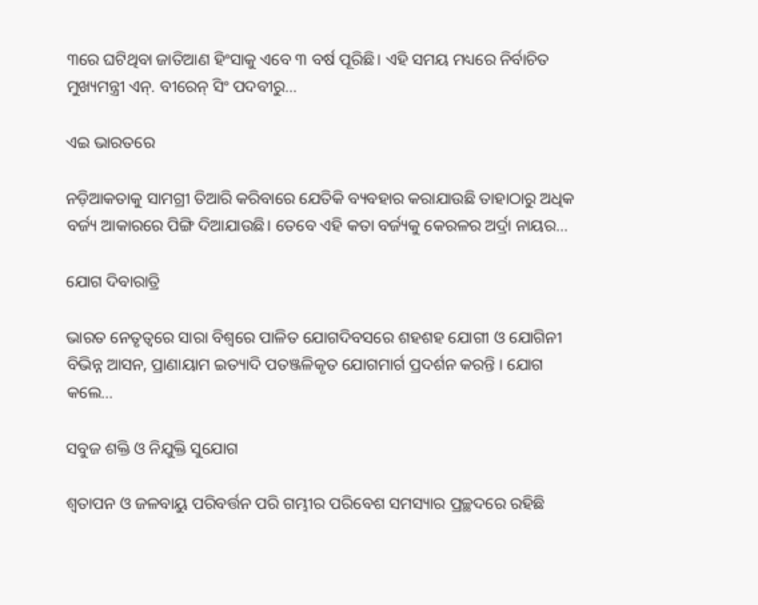୩ରେ ଘଟିଥିବା ଜାତିଆଣ ହିଂସାକୁ ଏବେ ୩ ବର୍ଷ ପୂରିଛି। ଏହି ସମୟ ମଧ୍ୟରେ ନିର୍ବାଚିତ ମୁଖ୍ୟମନ୍ତ୍ରୀ ଏନ୍‌. ବୀରେନ୍‌ ସିଂ ପଦବୀରୁ…

ଏଇ ଭାରତରେ

ନଡ଼ିଆକତାକୁ ସାମଗ୍ରୀ ତିଆରି କରିବାରେ ଯେତିକି ବ୍ୟବହାର କରାଯାଉଛି ତାହାଠାରୁ ଅଧିକ ବର୍ଜ୍ୟ ଆକାରରେ ପିଙ୍ଗି ଦିଆଯାଉଛି। ତେବେ ଏହି କତା ବର୍ଜ୍ୟକୁ କେରଳର ଅର୍ଦ୍ରା ନାୟର…

ଯୋଗ ଦିବାରାତ୍ରି

ଭାରତ ନେତୃତ୍ୱରେ ସାରା ବିଶ୍ୱରେ ପାଳିତ ଯୋଗଦିବସରେ ଶହଶହ ଯୋଗୀ ଓ ଯୋଗିନୀ ବିଭିନ୍ନ ଆସନ, ପ୍ରାଣାୟାମ ଇତ୍ୟାଦି ପତଞ୍ଜଳିକୃତ ଯୋଗମାର୍ଗ ପ୍ରଦର୍ଶନ କରନ୍ତି । ଯୋଗ କଲେ…

ସବୁଜ ଶକ୍ତି ଓ ନିଯୁକ୍ତି ସୁଯୋଗ

ଶ୍ୱତାପନ ଓ ଜଳବାୟୁ ପରିବର୍ତ୍ତନ ପରି ଗମ୍ଭୀର ପରିବେଶ ସମସ୍ୟାର ପ୍ରଚ୍ଛଦରେ ରହିଛି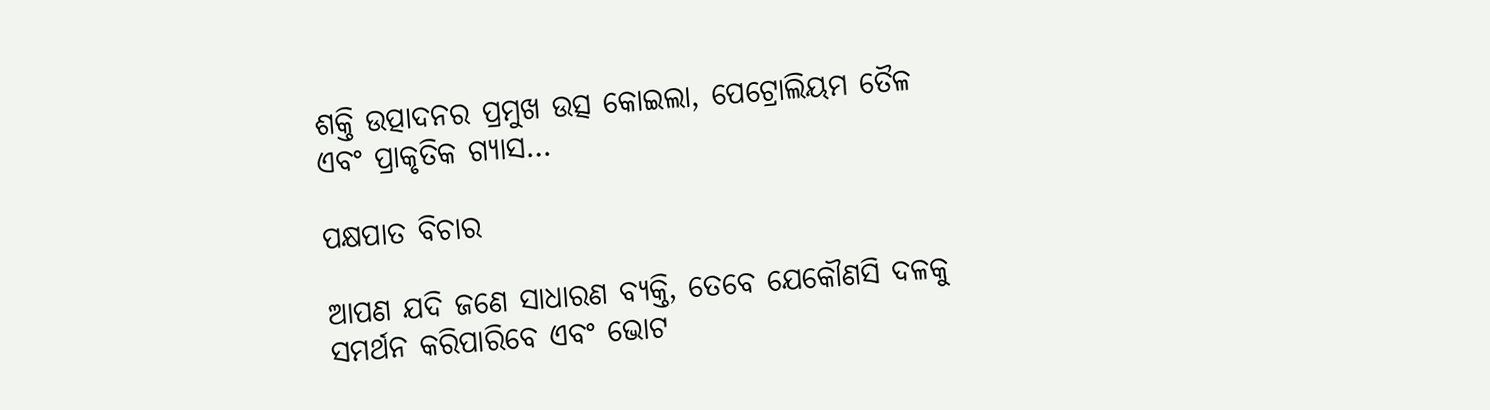ଶକ୍ତି ଉତ୍ପାଦନର ପ୍ରମୁଖ ଉତ୍ସ କୋଇଲା, ପେଟ୍ରୋଲିୟମ ତୈଳ ଏବଂ ପ୍ରାକୃତିକ ଗ୍ୟାସ…

ପକ୍ଷପାତ ବିଚାର

ଆପଣ ଯଦି ଜଣେ ସାଧାରଣ ବ୍ୟକ୍ତି, ତେବେ ଯେକୌଣସି ଦଳକୁ ସମର୍ଥନ କରିପାରିବେ ଏବଂ ଭୋଟ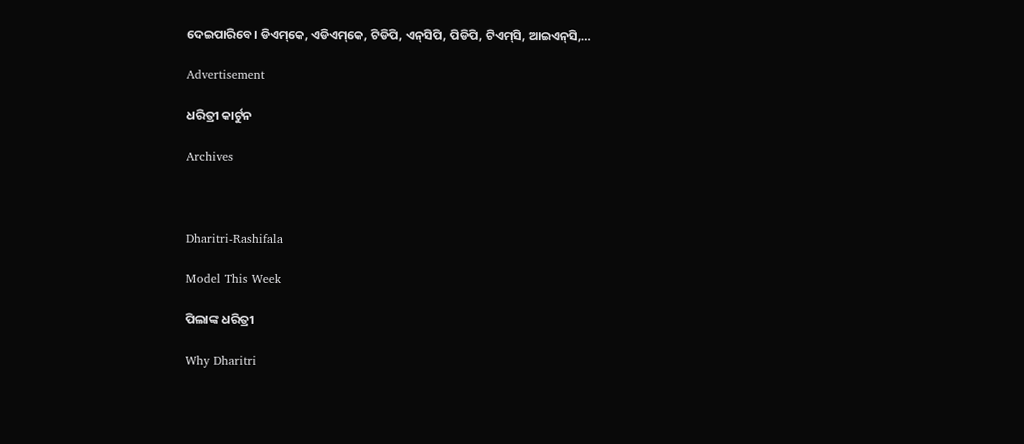ଦେଇପାରିବେ। ଡିଏମ୍‌କେ, ଏଡିଏମ୍‌କେ, ଟିଡିପି, ଏନ୍‌ସିପି, ପିଡିପି, ଟିଏମ୍‌ସି, ଆଇଏନ୍‌ସି,…

Advertisement

ଧରିତ୍ରୀ କାର୍ଟୁନ

Archives



Dharitri-Rashifala

Model This Week

ପିଲାଙ୍କ ଧରିତ୍ରୀ

Why Dharitri